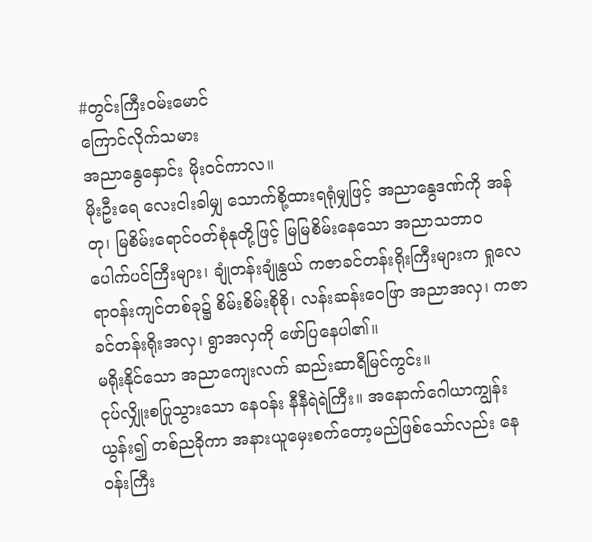#တွင်းကြီးဝမ်းမောင်
ကြောင်လိုက်သမား
အညာနွေနှောင်း မိုးဝင်ကာလ။
မိုးဦးရေ လေးငါးခါမျှ သောက်စို့ထားရရုံမျှဖြင့် အညာနွေဒဏ်ကို အန်တု၊ မြစိမ်းရောင်ဝတ်စုံနုတို့ဖြင့် မြမြစိမ်းနေသော အညာသဘာဝ ပေါက်ပင်ကြီးများ၊ ချုံတန်းချုံနွယ် ကဇာခင်တန်းရိုးကြီးများက ရှုလေရာဝန်းကျင်တစ်ခု၌ စိမ်းစိမ်းစိုစို၊ လန်းဆန်းဝေဖြာ အညာအလှ၊ ကဇာခင်တန်းရိုးအလှ၊ ရွာအလှကို ဖော်ပြနေပါ၏။
မရိုးနိုင်သော အညာကျေးလက် ဆည်းဆာရီမြင်ကွင်း။
ငုပ်လျှိုးစပြုသွားသော နေဝန်း နီနီရဲရဲကြီး။ အနောက်ဂေါယာကျွန်းယွန်း၍ တစ်ညခိုကာ အနားယူမှေးစက်တော့မည်ဖြစ်သော်လည်း နေဝန်းကြီး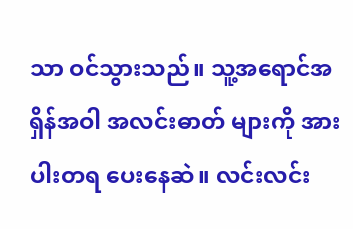သာ ဝင်သွားသည်။ သူ့အရောင်အရှိန်အဝါ အလင်းဓာတ် များကို အားပါးတရ ပေးနေဆဲ။ လင်းလင်း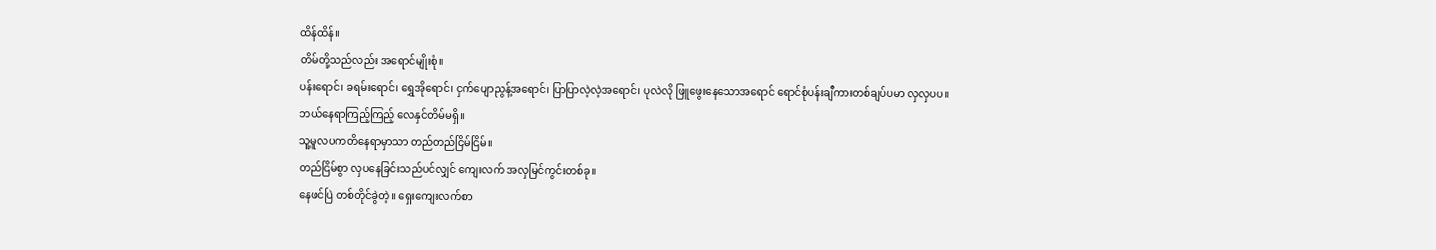ထိန်ထိန်။
တိမ်တို့သည်လည်း အရောင်မျိုးစုံ။
ပန်းရောင်၊ ခရမ်းရောင်၊ ရွှေအိုရောင်၊ ငှက်ပျောညွန့်အရောင်၊ ပြာပြာလဲ့လဲ့အရောင်၊ ပုလဲလို ဖြူဖွေးနေသောအရောင် ရောင်စုံပန်းချီကားတစ်ချပ်ပမာ လှလှပပ။
ဘယ်နေရာကြည့်ကြည့် လေနှင်တိမ်မရှိ။
သူ့မူလပကတိနေရာမှာသာ တည်တည်ငြိမ်ငြိမ်။
တည်ငြိမ်စွာ လှပနေခြင်းသည်ပင်လျှင် ကျေးလက် အလှမြင်ကွင်းတစ်ခု။
နေဖင်ပြဲ တစ်တိုင်ခွဲတဲ့။ ရှေးကျေးလက်စာ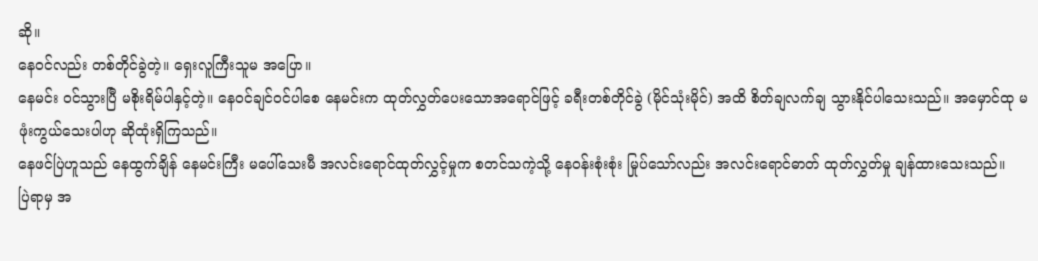ဆို။
နေဝင်လည်း တစ်တိုင်ခွဲတဲ့။ ရှေးလူကြီးသူမ အပြော။
နေမင်း ဝင်သွားပြီ မစိုးရိမ်ပါနှင့်တဲ့။ နေဝင်ချင်ဝင်ပါစေ နေမင်းက ထုတ်လွှတ်ပေးသောအရောင်ဖြင့် ခရီးတစ်တိုင်ခွဲ (မိုင်သုံးမိုင်) အထိ စိတ်ချလက်ချ သွားနိုင်ပါသေးသည်။ အမှောင်ထု မဖုံးကွယ်သေးပါဟု ဆိုထုံးရှိကြသည်။
နေဖင်ပြဲဟူသည် နေထွက်ချိန် နေမင်းကြီး မပေါ်သေးမီ အလင်းရောင်ထုတ်လွှင့်မှုက စတင်သကဲ့သို့ နေဝန်းစုံးစုံး မြုပ်သော်လည်း အလင်းရောင်ဓာတ် ထုတ်လွှတ်မှု ချန်ထားသေးသည်။
ပြဲရာမှ အ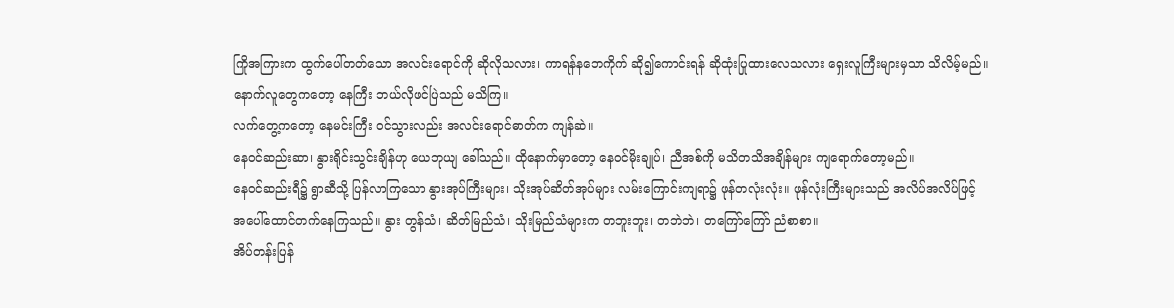ကြိုအကြားက ထွက်ပေါ်တတ်သော အလင်းရောင်ကို ဆိုလိုသလား၊ ကာရန်နဘေကိုက် ဆို၍ကောင်းရန် ဆိုထုံးပြုထားလေသလား ရှေးလူကြီးများမှသာ သိလိမ့်မည်။ နောက်လူတွေကတော့ နေကြီး ဘယ်လိုဖင်ပြဲသည် မသိကြ။
လက်တွေ့ကတော့ နေမင်းကြီး ဝင်သွားလည်း အလင်းရောင်ဓာတ်က ကျန်ဆဲ။
နေဝင်ဆည်းဆာ၊ နွားရိုင်းသွင်းချိန်ဟု ယေဘုယျ ခေါ်သည်။ ထိုနောက်မှာတော့ နေဝင်မိုးချုပ်၊ ညီအစ်ကို မသိတသိအချိန်များ ကျရောက်တော့မည်။
နေဝင်ဆည်းရီ၌ ရွာဆီသို့ ပြန်လာကြသော နွားအုပ်ကြီးများ၊ သိုးအုပ်ဆိတ်အုပ်များ လမ်းကြောင်းကျရာ၌ ဖုန်တလုံးလုံး။ ဖုန်လုံးကြီးများသည် အလိပ်အလိပ်ဖြင့် အပေါ်ထောင်တက်နေကြသည်။ နွား တွန်သံ၊ ဆိတ်မြည်သံ၊ သိုးမြည်သံများက တဘူးဘူး၊ တဘဲဘဲ၊ တကြော်ကြော် ညံစာစာ။
အိပ်တန်းပြန်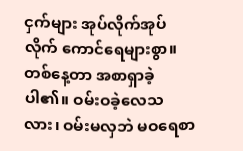ငှက်များ အုပ်လိုက်အုပ်လိုက် ကောင်ရေများစွာ။ တစ်နေ့တာ အစာရှာခဲ့ပါ၏။ ဝမ်းဝခဲ့လေသလား၊ ဝမ်းမလှဘဲ မဝရေစာ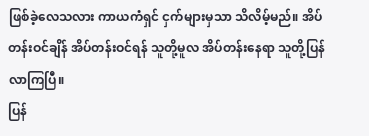ဖြစ်ခဲ့လေသလား ကာယကံရှင် ငှက်များမှသာ သိလိမ့်မည်။ အိပ်တန်းဝင်ချိန် အိပ်တန်းဝင်ရန် သူတို့မူလ အိပ်တန်းနေရာ သူတို့ပြန်လာကြပြီ။
ပြန်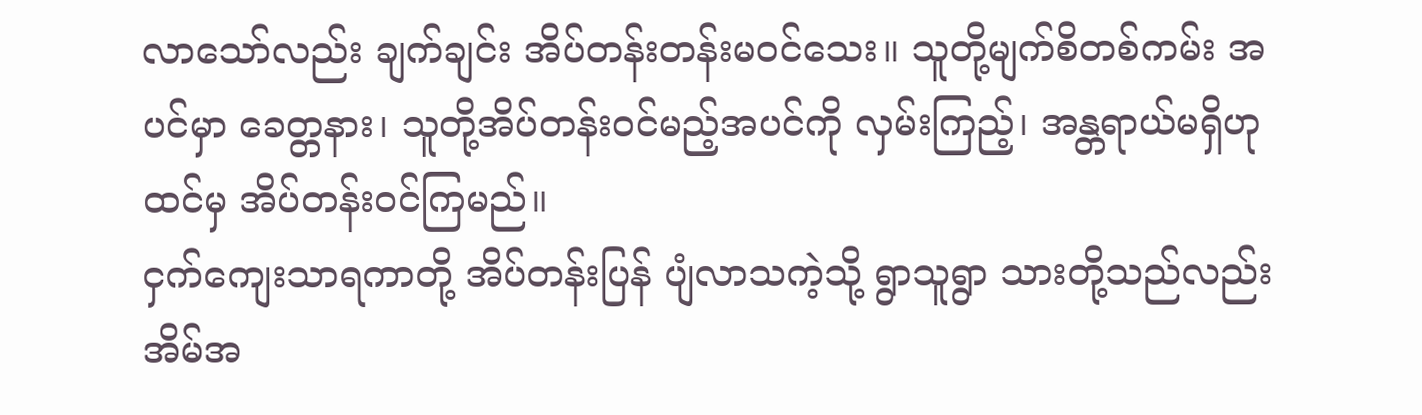လာသော်လည်း ချက်ချင်း အိပ်တန်းတန်းမဝင်သေး။ သူတို့မျက်စိတစ်ကမ်း အပင်မှာ ခေတ္တနား၊ သူတို့အိပ်တန်းဝင်မည့်အပင်ကို လှမ်းကြည့်၊ အန္တရာယ်မရှိဟုထင်မှ အိပ်တန်းဝင်ကြမည်။
ငှက်ကျေးသာရကာတို့ အိပ်တန်းပြန် ပျံလာသကဲ့သို့ ရွာသူရွာ သားတို့သည်လည်း အိမ်အ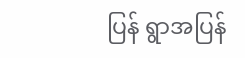ပြန် ရွာအပြန်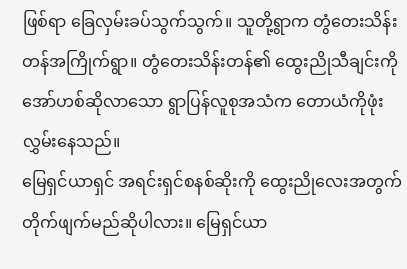ဖြစ်ရာ ခြေလှမ်းခပ်သွက်သွက်။ သူတို့ရွာက တွံတေးသိန်းတန်အကြိုက်ရွာ။ တွံတေးသိန်းတန်၏ ထွေးညိုသီချင်းကို အော်ဟစ်ဆိုလာသော ရွာပြန်လူစုအသံက တောယံကိုဖုံးလွှမ်းနေသည်။
မြေရှင်ယာရှင် အရင်းရှင်စနစ်ဆိုးကို ထွေးညိုလေးအတွက် တိုက်ဖျက်မည်ဆိုပါလား။ မြေရှင်ယာ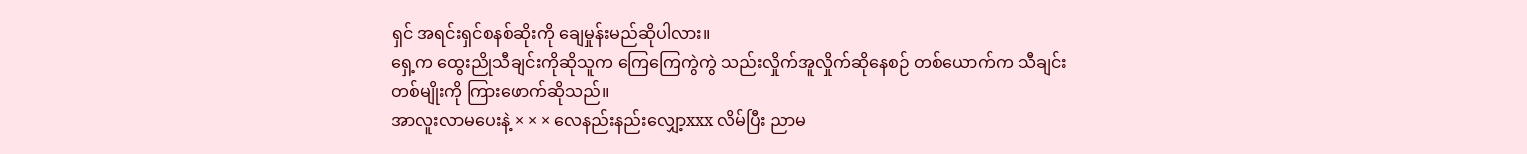ရှင် အရင်းရှင်စနစ်ဆိုးကို ချေမှုန်းမည်ဆိုပါလား။
ရှေ့က ထွေးညိုသီချင်းကိုဆိုသူက ကြေကြေကွဲကွဲ သည်းလှိုက်အူလှိုက်ဆိုနေစဉ် တစ်ယောက်က သီချင်းတစ်မျိုးကို ကြားဖောက်ဆိုသည်။
အာလူးလာမပေးနဲ့ × × × လေနည်းနည်းလျှော့xxx လိမ်ပြီး ညာမ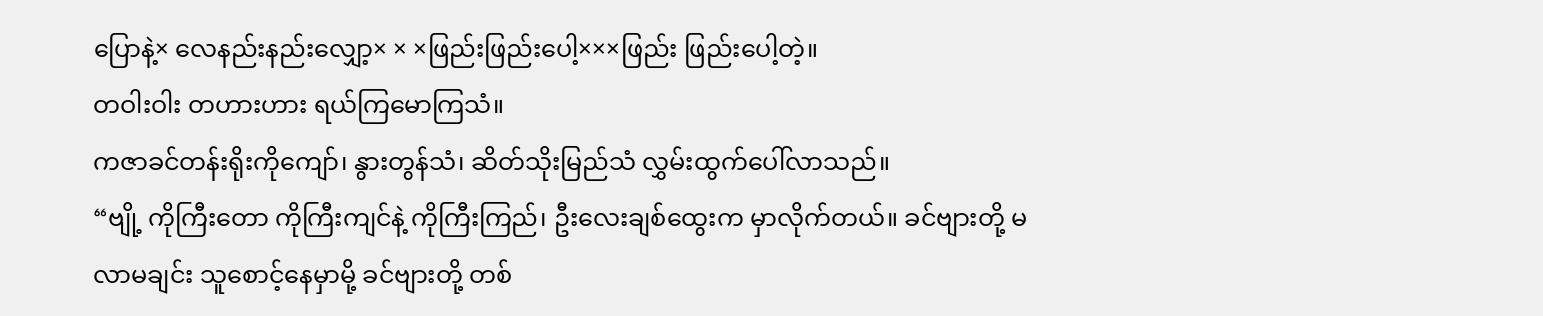ပြောနဲ့× လေနည်းနည်းလျှော့× × ×ဖြည်းဖြည်းပေါ့×××ဖြည်း ဖြည်းပေါ့တဲ့။
တဝါးဝါး တဟားဟား ရယ်ကြမောကြသံ။
ကဇာခင်တန်းရိုးကိုကျော်၊ နွားတွန်သံ၊ ဆိတ်သိုးမြည်သံ လွှမ်းထွက်ပေါ်လာသည်။
“ဗျို့ ကိုကြီးတော ကိုကြီးကျင်နဲ့ ကိုကြီးကြည်၊ ဦးလေးချစ်ထွေးက မှာလိုက်တယ်။ ခင်ဗျားတို့ မလာမချင်း သူစောင့်နေမှာမို့ ခင်ဗျားတို့ တစ်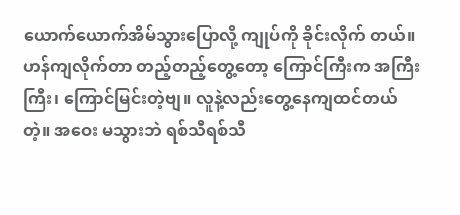ယောက်ယောက်အိမ်သွားပြောလို့ ကျုပ်ကို ခိုင်းလိုက် တယ်။ ဟန်ကျလိုက်တာ တည့်တည့်တွေ့တော့ ကြောင်ကြီးက အကြီးကြီး၊ ကြောင်မြင်းတဲ့ဗျ။ လူနဲ့လည်းတွေ့နေကျထင်တယ်တဲ့။ အဝေး မသွားဘဲ ရစ်သီရစ်သီ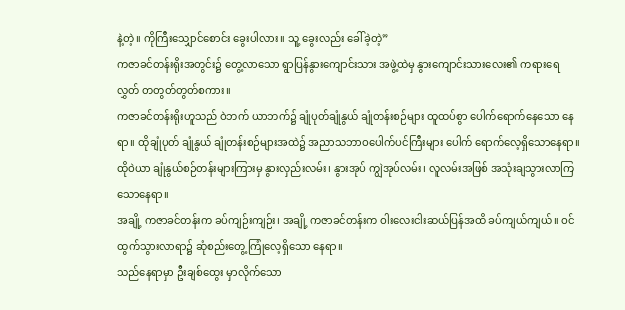နဲ့တဲ့။ ကိုကြီးသျှောင်စောင်း ခွေးပါလား။ သူ့ ခွေးလည်း ခေါ်ခဲ့တဲ့”
ကဇာခင်တန်းရိုးအတွင်း၌ တွေ့လာသော ရွာပြန်နွားကျောင်းသား အဖွဲ့ထဲမှ နွားကျောင်းသားလေး၏ ကရားရေလွှတ် တတွတ်တွတ်စကား။
ကဇာခင်တန်းရိုးဟူသည် ဝဲဘက် ယာဘက်၌ ချုံပုတ်ချုံနွယ် ချုံတန်းစဉ်များ ထူထပ်စွာ ပေါက်ရောက်နေသော နေရာ။ ထိုချုံပုတ် ချုံနွယ် ချုံတန်းစဉ်များအထဲ၌ အညာသဘာဝပေါက်ပင်ကြီးများ ပေါက် ရောက်လေ့ရှိသောနေရာ။
ထိုဝဲယာ ချုံနွယ်စဉ်တန်းများကြားမှ နွားလှည်းလမ်း၊ နွားအုပ် ကျွဲအုပ်လမ်း၊ လူလမ်းအဖြစ် အသုံးချသွားလာကြသောနေရာ။
အချို့ ကဇာခင်တန်းက ခပ်ကျဉ်းကျဉ်း၊ အချို့ ကဇာခင်တန်းက ဝါးလေးငါးဆယ်ပြန်အထိ ခပ်ကျယ်ကျယ်။ ဝင်ထွက်သွားလာရာ၌ ဆုံစည်းတွေ့ ကြုံလေ့ရှိသော နေရာ။
သည်နေရာမှာ ဦးချစ်ထွေး မှာလိုက်သော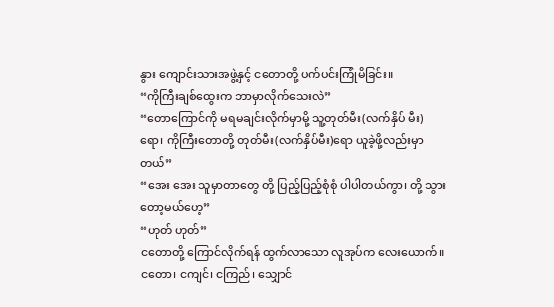နွား ကျောင်းသားအဖွဲ့နှင့် ငတောတို့ ပက်ပင်းကြုံမိခြင်း။
“ကိုကြီးချစ်ထွေးက ဘာမှာလိုက်သေးလဲ”
“တောကြောင်ကို မရမချင်းလိုက်မှာမို့ သူ့တုတ်မီး(လက်နှိပ် မီး)ရော၊ ကိုကြီးတောတို့ တုတ်မီး(လက်နှိပ်မီး)ရော ယူခဲ့ဖို့လည်းမှာတယ်”
“အေး အေး သူမှာတာတွေ တို့ ပြည့်ပြည့်စုံစုံ ပါပါတယ်ကွာ၊ တို့ သွားတော့မယ်ဟေ့”
“ဟုတ် ဟုတ်”
ငတောတို့ ကြောင်လိုက်ရန် ထွက်လာသော လူအုပ်က လေးယောက်။ ငတော၊ ငကျင်၊ ငကြည်၊ သျှောင်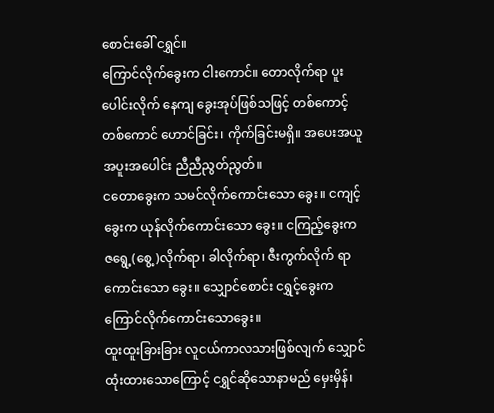စောင်းခေါ် ငရွှင်။
ကြောင်လိုက်ခွေးက ငါးကောင်။ တောလိုက်ရာ ပူးပေါင်းလိုက် နေကျ ခွေးအုပ်ဖြစ်သဖြင့် တစ်ကောင့်တစ်ကောင် ဟောင်ခြင်း၊ ကိုက်ခြင်းမရှိ။ အပေးအယူ အပူးအပေါင်း ညီညီညွတ်ညွတ်။
ငတောခွေးက သမင်လိုက်ကောင်းသော ခွေး။ ငကျင့်ခွေးက ယုန်လိုက်ကောင်းသော ခွေး။ ငကြည့်ခွေးက ဇရွေ့(စွေ့)လိုက်ရာ၊ ခါလိုက်ရာ၊ ဇီးကွက်လိုက် ရာ ကောင်းသော ခွေး။ သျှောင်စောင်း ငရွှင့်ခွေးက ကြောင်လိုက်ကောင်းသောခွေး။
ထူးထူးခြားခြား လူငယ်ကာလသားဖြစ်လျက် သျှောင်ထုံးထားသောကြောင့် ငရွှင်ဆိုသောနာမည် မှေးမှိန်၊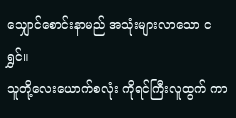သျှောင်စောင်းနာမည် အသုံးများလာသော ငရွှင်။
သူတို့လေးယောက်စလုံး ကိုရင်ကြီးလူထွက် ကာ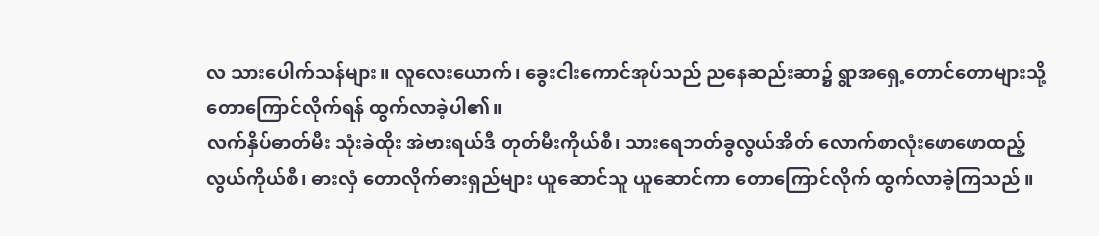လ သားပေါက်သန်များ။ လူလေးယောက်၊ ခွေးငါးကောင်အုပ်သည် ညနေဆည်းဆာ၌ ရွာအရှေ့တောင်တောများသို့ တောကြောင်လိုက်ရန် ထွက်လာခဲ့ပါ၏။
လက်နှိပ်ဓာတ်မီး သုံးခဲထိုး အဲဗားရယ်ဒီ တုတ်မီးကိုယ်စီ၊ သားရေဘတ်ခွလွယ်အိတ် လောက်စာလုံးဖောဖောထည့်လွယ်ကိုယ်စီ၊ ဓားလှံ တောလိုက်ဓားရှည်များ ယူဆောင်သူ ယူဆောင်ကာ တောကြောင်လိုက် ထွက်လာခဲ့ကြသည်။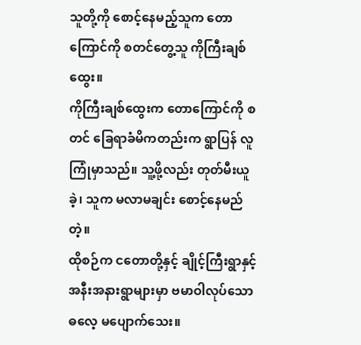သူတို့ကို စောင့်နေမည့်သူက တောကြောင်ကို စတင်တွေ့သူ ကိုကြီးချစ်ထွေး။
ကိုကြီးချစ်ထွေးက တောကြောင်ကို စတင် ခြေရာခံမိကတည်းက ရွာပြန် လူကြုံမှာသည်။ သူ့ဖို့လည်း တုတ်မီးယူခဲ့၊ သူက မလာမချင်း စောင့်နေမည်တဲ့။
ထိုစဉ်က ငတောတို့နှင့် ချိုင့်ကြီးရွာနှင့် အနီးအနားရွာများမှာ ဗမာဝါလုပ်သောဓလေ့ မပျောက်သေး။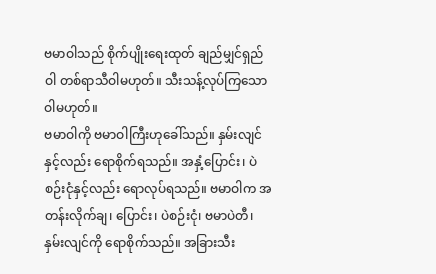ဗမာဝါသည် စိုက်ပျိုးရေးထုတ် ချည်မျှင်ရှည်ဝါ တစ်ရာသီဝါမဟုတ်။ သီးသန့်လုပ်ကြသော ဝါမဟုတ်။
ဗမာဝါကို ဗမာဝါကြီးဟုခေါ်သည်။ နှမ်းလျင်နှင့်လည်း ရောစိုက်ရသည်။ အနှံ့ပြောင်း၊ ပဲစဉ်းငုံနှင့်လည်း ရောလုပ်ရသည်။ ဗမာဝါက အတန်းလိုက်ချ၊ ပြောင်း၊ ပဲစဉ်းငုံ၊ ဗမာပဲတီ၊ နှမ်းလျင်ကို ရောစိုက်သည်။ အခြားသီး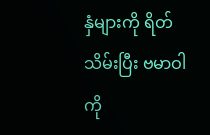နှံများကို ရိတ်သိမ်းပြီး ဗမာဝါကို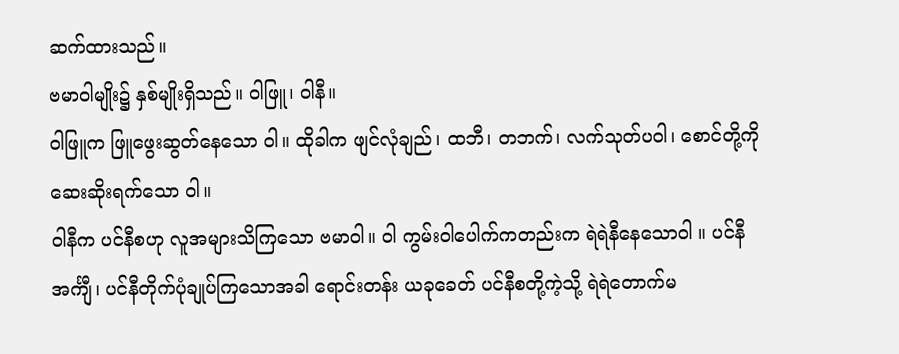ဆက်ထားသည်။
ဗမာဝါမျိုး၌ နှစ်မျိုးရှိသည်။ ဝါဖြူ၊ ဝါနီ။
ဝါဖြူက ဖြူဖွေးဆွတ်နေသော ဝါ။ ထိုခါက ဖျင်လုံချည်၊ ထဘီ၊ တဘက်၊ လက်သုတ်ပဝါ၊ စောင်တို့ကို ဆေးဆိုးရက်သော ဝါ။
ဝါနီက ပင်နီစဟု လူအများသိကြသော ဗမာဝါ။ ဝါ ကွမ်းဝါပေါက်ကတည်းက ရဲရဲနီနေသောဝါ ။ ပင်နီ အင်္ကျီ၊ ပင်နီတိုက်ပုံချုပ်ကြသောအခါ ရောင်းတန်း ယခုခေတ် ပင်နီစတို့ကဲ့သို့ ရဲရဲတောက်မ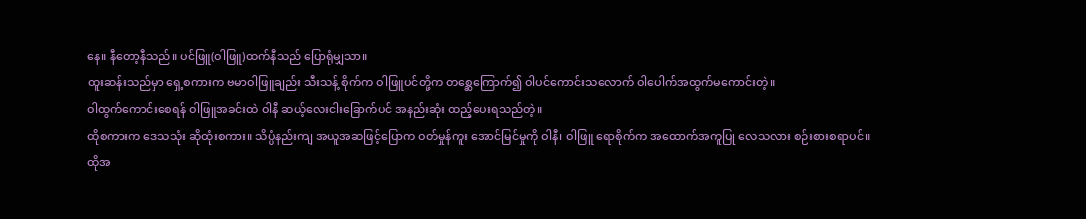နေ။ နီတော့နီသည်။ ပင်ဖြူ(ဝါဖြူ)ထက်နီသည် ပြောရုံမျှသာ။
ထူးဆန်းသည်မှာ ရှေ့စကားက ဗမာဝါဖြူချည်း သီးသန့် စိုက်က ဝါဖြူပင်တို့က တစ္ဆေကြောက်၍ ဝါပင်ကောင်းသလောက် ဝါပေါက်အထွက်မကောင်းတဲ့။
ဝါထွက်ကောင်းစေရန် ဝါဖြူအခင်းထဲ ဝါနီ ဆယ့်လေးငါးခြောက်ပင် အနည်းဆုံး ထည့်ပေးရသည်တဲ့။
ထိုစကားက ဒေသသုံး ဆိုထုံးစကား။ သိပ္ပံနည်းကျ အယူအဆဖြင့်ပြောက ဝတ်မှုန်ကူး အောင်မြင်မှုကို ဝါနီ၊ ဝါဖြူ ရောစိုက်က အထောက်အကူပြု လေသလား စဉ်းစားစရာပင်။
ထိုအ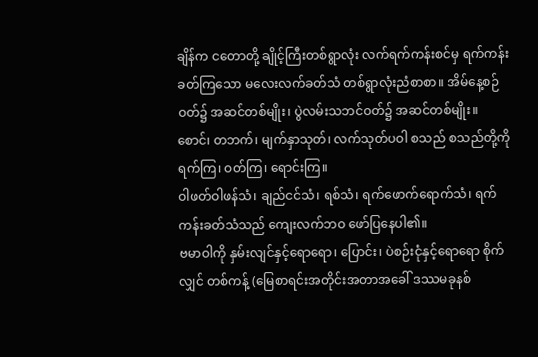ချိန်က ငတောတို့ ချိုင့်ကြီးတစ်ရွာလုံး လက်ရက်ကန်းစင်မှ ရက်ကန်းခတ်ကြသော မလေးလက်ခတ်သံ တစ်ရွာလုံးညံစာစာ။ အိမ်နေ့စဉ်ဝတ်၌ အဆင်တစ်မျိုး၊ ပွဲလမ်းသဘင်ဝတ်၌ အဆင်တစ်မျိုး။ စောင်၊ တဘက်၊ မျက်နှာသုတ်၊ လက်သုတ်ပဝါ စသည် စသည်တို့ကို ရက်ကြ၊ ဝတ်ကြ၊ ရောင်းကြ။
ဝါဖတ်ဝါဖန်သံ၊ ချည်ငင်သံ၊ ရစ်သံ၊ ရက်ဖောက်ရောက်သံ၊ ရက်ကန်းခတ်သံသည် ကျေးလက်ဘဝ ဖော်ပြနေပါ၏။
ဗမာဝါကို နှမ်းလျင်နှင့်ရောရော၊ ပြောင်း၊ ပဲစဉ်းငုံနှင့်ရောရော စိုက်လျှင် တစ်ကန့် (မြေစာရင်းအတိုင်းအတာအခေါ် ဒဿမခုနစ်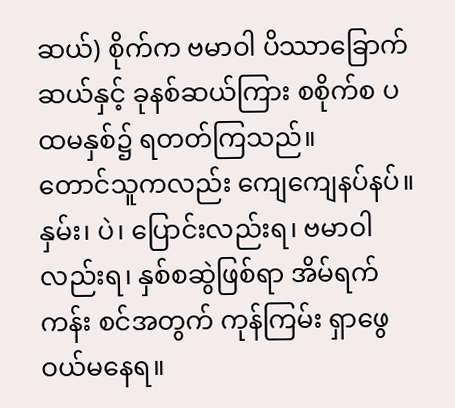ဆယ်) စိုက်က ဗမာဝါ ပိဿာခြောက်ဆယ်နှင့် ခုနစ်ဆယ်ကြား စစိုက်စ ပထမနှစ်၌ ရတတ်ကြသည်။
တောင်သူကလည်း ကျေကျေနပ်နပ်။ နှမ်း၊ ပဲ၊ ပြောင်းလည်းရ၊ ဗမာဝါလည်းရ၊ နှစ်စဆွဲဖြစ်ရာ အိမ်ရက်ကန်း စင်အတွက် ကုန်ကြမ်း ရှာဖွေဝယ်မနေရ။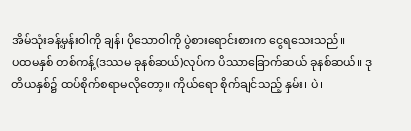အိမ်သုံးခန့်မှန်းဝါကို ချန်၊ ပိုသောဝါကို ပွဲစားရောင်းစားက ငွေရသေးသည်။
ပထမနှစ် တစ်ကန့်(ဒဿမ ခုနစ်ဆယ်)လုပ်က ပိဿာခြောက်ဆယ် ခုနစ်ဆယ်။ ဒုတိယနှစ်၌ ထပ်စိုက်စရာမလိုတော့။ ကိုယ်ရော စိုက်ချင်သည့် နှမ်း၊ ပဲ၊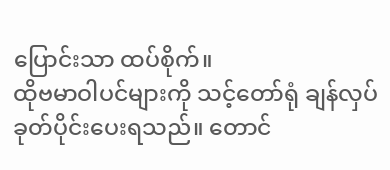ပြောင်းသာ ထပ်စိုက်။
ထိုဗမာဝါပင်များကို သင့်တော်ရုံ ချန်လှပ်ခုတ်ပိုင်းပေးရသည်။ တောင်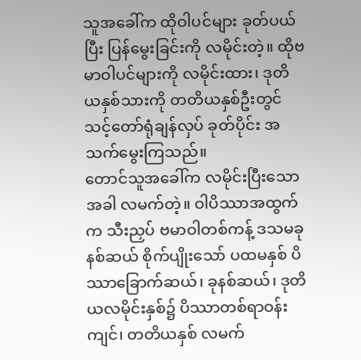သူအခေါ်က ထိုဝါပင်များ ခုတ်ပယ်ပြီး ပြန်မွေးခြင်းကို လမိုင်းတဲ့။ ထိုဗမာဝါပင်များကို လမိုင်းထား၊ ဒုတိယနှစ်သားကို တတိယနှစ်ဦးတွင် သင့်တော်ရုံချန်လှပ် ခုတ်ပိုင်း အသက်မွေးကြသည်။
တောင်သူအခေါ်က လမိုင်းပြီးသောအခါ လမက်တဲ့။ ဝါပိဿာအထွက်က သီးညှပ် ဗမာဝါတစ်ကန့် ဒသမခုနစ်ဆယ် စိုက်ပျိုးသော် ပထမနှစ် ပိဿာခြောက်ဆယ်၊ ခုနစ်ဆယ်၊ ဒုတိယလမိုင်းနှစ်၌ ပိဿာတစ်ရာဝန်းကျင်၊ တတိယနှစ် လမက်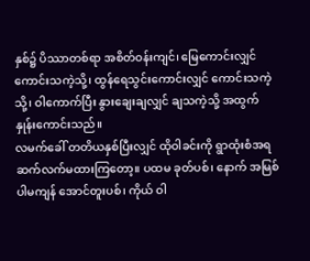နှစ်၌ ပိဿာတစ်ရာ အစိတ်ဝန်းကျင်၊ မြေကောင်းလျှင် ကောင်းသကဲ့သို့၊ ထွန်ရေသွင်းကောင်းလျှင် ကောင်းသကဲ့သို့၊ ဝါကောက်ပြီး နွားချေးချလျှင် ချသကဲ့သို့ အထွက်နှုန်းကောင်းသည်။
လမက်ခေါ် တတိယနှစ်ပြီးလျှင် ထိုဝါခင်းကို ရွာထုံးစံအရ ဆက်လက်မထားကြတော့။ ပထမ ခုတ်ပစ်၊ နောက် အမြစ်ပါမကျန် အောင်တူးပစ်၊ ကိုယ် ဝါ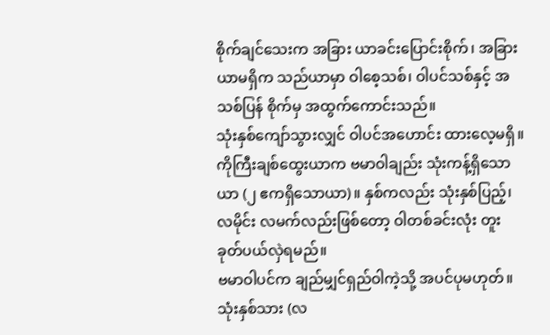စိုက်ချင်သေးက အခြား ယာခင်းပြောင်းစိုက်၊ အခြားယာမရှိက သည်ယာမှာ ဝါစေ့သစ်၊ ဝါပင်သစ်နှင့် အသစ်ပြန် စိုက်မှ အထွက်ကောင်းသည်။
သုံးနှစ်ကျော်သွားလျှင် ဝါပင်အဟောင်း ထားလေ့မရှိ။ ကိုကြီးချစ်ထွေးယာက ဗမာဝါချည်း သုံးကန့်ရှိသော ယာ (၂ ဧကရှိသောယာ)။ နှစ်ကလည်း သုံးနှစ်ပြည့်၊ လမိုင်း လမက်လည်းဖြစ်တော့ ဝါတစ်ခင်းလုံး တူးခုတ်ပယ်လှဲရမည်။
ဗမာဝါပင်က ချည်မျှင်ရှည်ဝါကဲ့သို့ အပင်ပုမဟုတ်။ သုံးနှစ်သား (လ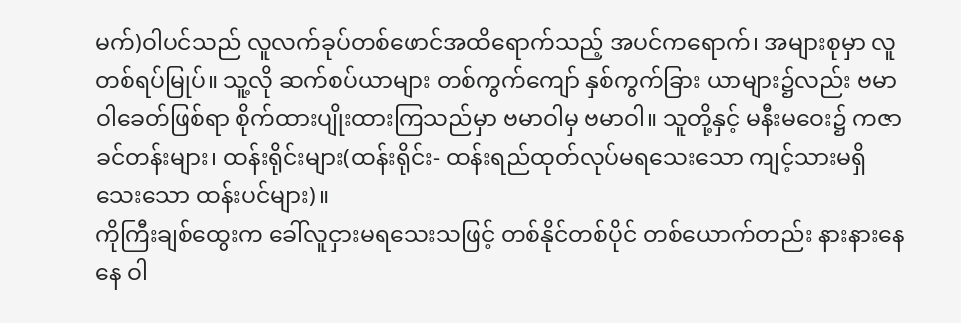မက်)ဝါပင်သည် လူလက်ခုပ်တစ်ဖောင်အထိရောက်သည့် အပင်ကရောက်၊ အများစုမှာ လူတစ်ရပ်မြုပ်။ သူ့လို ဆက်စပ်ယာများ တစ်ကွက်ကျော် နှစ်ကွက်ခြား ယာများ၌လည်း ဗမာဝါခေတ်ဖြစ်ရာ စိုက်ထားပျိုးထားကြသည်မှာ ဗမာဝါမှ ဗမာဝါ။ သူတို့နှင့် မနီးမဝေး၌ ကဇာခင်တန်းများ၊ ထန်းရိုင်းများ(ထန်းရိုင်း- ထန်းရည်ထုတ်လုပ်မရသေးသော ကျင့်သားမရှိသေးသော ထန်းပင်များ)။
ကိုကြီးချစ်ထွေးက ခေါ်လူငှားမရသေးသဖြင့် တစ်နိုင်တစ်ပိုင် တစ်ယောက်တည်း နားနားနေနေ ဝါ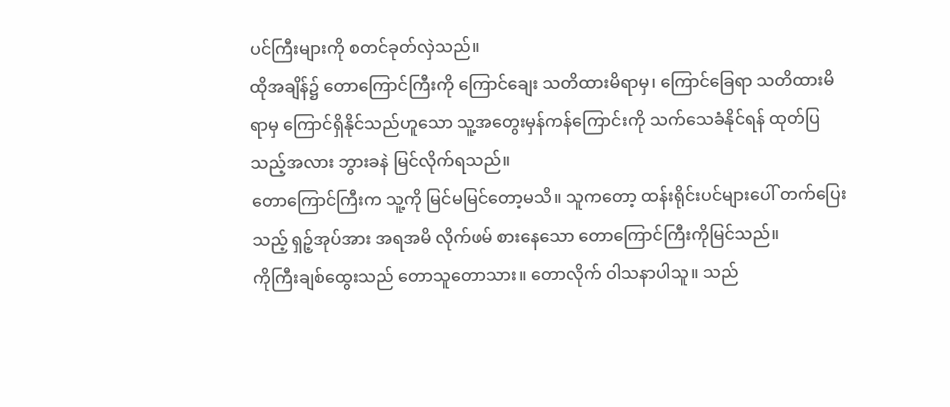ပင်ကြီးများကို စတင်ခုတ်လှဲသည်။
ထိုအချိန်၌ တောကြောင်ကြီးကို ကြောင်ချေး သတိထားမိရာမှ၊ ကြောင်ခြေရာ သတိထားမိရာမှ ကြောင်ရှိနိုင်သည်ဟူသော သူ့အတွေးမှန်ကန်ကြောင်းကို သက်သေခံနိုင်ရန် ထုတ်ပြသည့်အလား ဘွားခနဲ မြင်လိုက်ရသည်။
တောကြောင်ကြီးက သူ့ကို မြင်မမြင်တော့မသိ။ သူကတော့ ထန်းရိုင်းပင်များပေါ် တက်ပြေးသည့် ရှဉ့်အုပ်အား အရအမိ လိုက်ဖမ် စားနေသော တောကြောင်ကြီးကိုမြင်သည်။
ကိုကြီးချစ်ထွေးသည် တောသူတောသား။ တောလိုက် ဝါသနာပါသူ။ သည်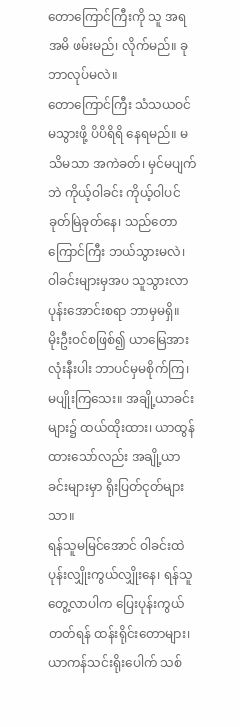တောကြောင်ကြီးကို သူ အရအမိ ဖမ်းမည်၊ လိုက်မည်။ ခု ဘာလုပ်မလဲ။
တောကြောင်ကြီး သံသယဝင်မသွားဖို့ ပိပိရိရိ နေရမည်။ မသိမသာ အကဲခတ်၊ မှင်မပျက်ဘဲ ကိုယ့်ဝါခင်း ကိုယ့်ဝါပင် ခုတ်မြဲခုတ်နေ၊ သည်တောကြောင်ကြီး ဘယ်သွားမလဲ၊ ဝါခင်းများမှအပ သူသွားလာ ပုန်းအောင်းစရာ ဘာမှမရှိ။
မိုးဦးဝင်စဖြစ်၍ ယာမြေအားလုံးနီးပါး ဘာပင်မှမစိုက်ကြ၊ မပျိုးကြသေး။ အချို့ယာခင်းများ၌ ထယ်ထိုးထား၊ ယာထွန်ထားသော်လည်း အချို့ယာခင်းများမှာ ရိုးပြတ်ငုတ်များသာ။
ရန်သူမမြင်အောင် ဝါခင်းထဲ ပုန်းလျှိုးကွယ်လျှိုးနေ၊ ရန်သူတွေ့လာပါက ပြေးပုန်းကွယ်တတ်ရန် ထန်းရိုင်းတောများ၊ ယာကန်သင်းရိုးပေါက် သစ်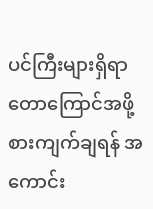ပင်ကြီးများရှိရာ တောကြောင်အဖို့ စားကျက်ချရန် အကောင်း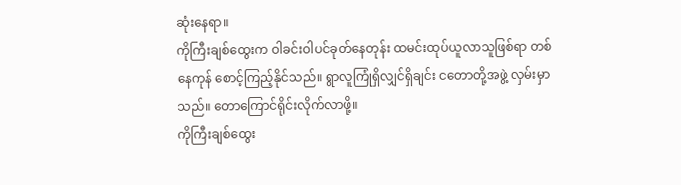ဆုံးနေရာ။
ကိုကြီးချစ်ထွေးက ဝါခင်းဝါပင်ခုတ်နေတုန်း ထမင်းထုပ်ယူလာသူဖြစ်ရာ တစ်နေကုန် စောင့်ကြည့်နိုင်သည်။ ရွာလူကြုံရှိလျှင်ရှိချင်း ငတောတို့အဖွဲ့ လှမ်းမှာသည်။ တောကြောင်ရိုင်းလိုက်လာဖို့။
ကိုကြီးချစ်ထွေး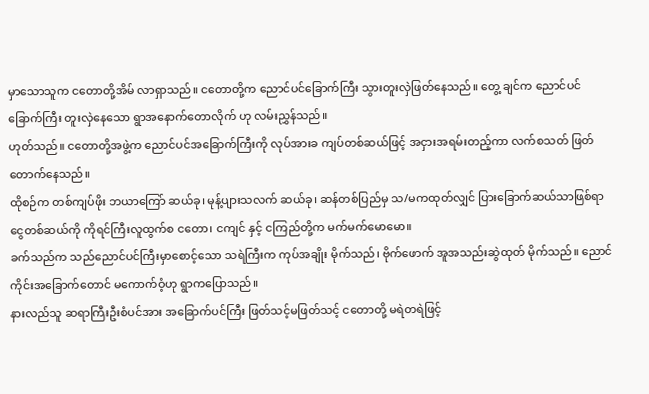မှာသောသူက ငတောတို့အိမ် လာရှာသည်။ ငတောတို့က ညောင်ပင်ခြောက်ကြီး သွားတူးလှဲဖြတ်နေသည်။ တွေ့ ချင်က ညောင်ပင်ခြောက်ကြီး တူးလှဲနေသော ရွာအနောက်တောလိုက် ဟု လမ်းညွှန်သည်။
ဟုတ်သည်။ ငတောတို့အဖွဲ့က ညောင်ပင်အခြောက်ကြီးကို လုပ်အားခ ကျပ်တစ်ဆယ်ဖြင့် အငှားအရမ်းတည့်ကာ လက်စသတ် ဖြတ်တောက်နေသည်။
ထိုစဉ်က တစ်ကျပ်ဖိုး ဘယာကြော် ဆယ်ခု၊ မုန့်ပျားသလက် ဆယ်ခု၊ ဆန်တစ်ပြည်မှ သ/မကထုတ်လျှင် ပြားခြောက်ဆယ်သာဖြစ်ရာ ငွေတစ်ဆယ်ကို ကိုရင်ကြီးလူထွက်စ ငတော၊ ငကျင် နှင့် ငကြည်တို့က မက်မက်မောမော။
ခက်သည်က သည်ညောင်ပင်ကြီးမှာစောင့်သော သရဲကြီးက ကုပ်အချိုး မိုက်သည်၊ ဗိုက်ဖောက် အူအသည်းဆွဲထုတ် မိုက်သည်။ ညောင်ကိုင်းအခြောက်တောင် မကောက်ဝံ့ဟု ရွာကပြောသည်။
နားလည်သူ ဆရာကြီးဦးစံပင်အား အခြောက်ပင်ကြီး ဖြတ်သင့်မဖြတ်သင့် ငတောတို့ မရဲတရဲဖြင့်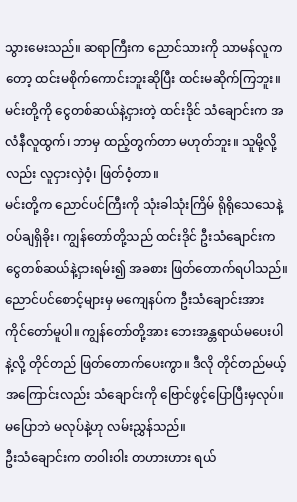သွားမေးသည်။ ဆရာကြီးက ညောင်သားကို သာမန်လူကတော့ ထင်းမစိုက်ကောင်းဘူးဆိုပြီး ထင်းမဆိုက်ကြဘူး။ မင်းတို့ကို ငွေတစ်ဆယ်နဲ့ငှားတဲ့ ထင်းဒိုင် သံချောင်းက အလံနီလူထွက်၊ ဘာမှ ထည့်တွက်တာ မဟုတ်ဘူး။ သူမို့လို့လည်း လူငှားလှဲဝံ့၊ ဖြတ်ဝံ့တာ။
မင်းတို့က ညောင်ပင်ကြီးကို သုံးခါသုံးကြိမ် ရိုရိုသေသေနဲ့ ဝပ်ချရှိခိုး၊ ကျွန်တော်တို့သည် ထင်းဒိုင် ဦးသံချောင်းက ငွေတစ်ဆယ်နဲ့ငှားရမ်း၍ အခစား ဖြတ်တောက်ရပါသည်။ ညောင်ပင်စောင့်များမှ မကျေနပ်က ဦးသံချောင်းအား ကိုင်တော်မူပါ။ ကျွန်တော်တို့အား ဘေးအန္တရာယ်မပေးပါနဲ့လို့ တိုင်တည် ဖြတ်တောက်ပေးကွာ။ ဒီလို တိုင်တည်မယ့်အကြောင်းလည်း သံချောင်းကို ဗြောင်ဖွင့်ပြောပြီးမှလုပ်။ မပြောဘဲ မလုပ်နဲ့ဟု လမ်းညွှန်သည်။
ဦးသံချောင်းက တဝါးဝါး တဟားဟား ရယ်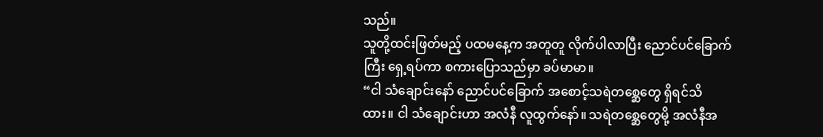သည်။
သူတို့ထင်းဖြတ်မည့် ပထမနေ့က အတူတူ လိုက်ပါလာပြီး ညောင်ပင်ခြောက်ကြီး ရှေ့ရပ်ကာ စကားပြောသည်မှာ ခပ်မာမာ။
“ငါ သံချောင်းနော် ညောင်ပင်ခြောက် အစောင့်သရဲတစ္ဆေတွေ ရှိရင်သိထား။ ငါ သံချောင်းဟာ အလံနီ လူထွက်နော်။ သရဲတစ္ဆေတွေမို့ အလံနီအ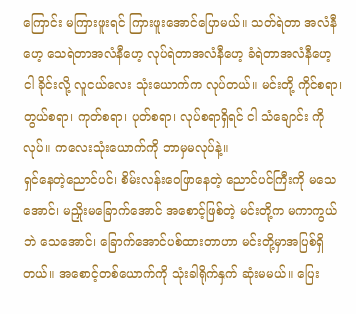ကြောင်း မကြားဖူးရင် ကြားဖူးအောင်ပြောမယ်။ သတ်ရဲတာ အလံနီဟေ့ သေရဲတာအလံနီဟေ့ လုပ်ရဲတာအလံနီဟေ့ ခံရဲတာအလံနီဟေ့ ငါ ခိုင်းလို့ လူငယ်လေး သုံးယောက်က လုပ်တယ်။ မင်းတို့ ကိုင်စရာ၊ တွယ်စရာ၊ ကုတ်စရာ၊ ပုတ်စရာ၊ လုပ်စရာရှိရင် ငါ သံချောင်း ကိုလုပ်။ ကလေးသုံးယောက်ကို ဘာမှမလုပ်နဲ့။
ရှင်နေတဲ့ညောင်ပင်၊ စိမ်းလန်းဝေဖြာနေတဲ့ ညောင်ပင်ကြီးကို မသေအောင်၊ မညှိုးမခြောက်အောင် အစောင့်ဖြစ်တဲ့ မင်းတို့က မကာကွယ်ဘဲ သေအောင်၊ ခြောက်အောင်ပစ်ထားတာဟာ မင်းတို့မှာအပြစ်ရှိတယ်။ အစောင့်တစ်ယောက်ကို သုံးခါရိုက်နှက် ဆုံးမမယ်။ ပြေး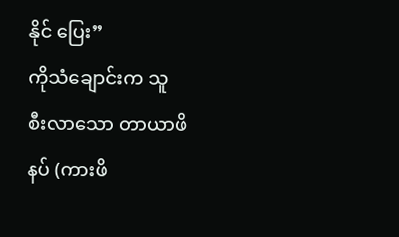နိုင် ပြေး”
ကိုသံချောင်းက သူ စီးလာသော တာယာဖိနပ် (ကားဖိ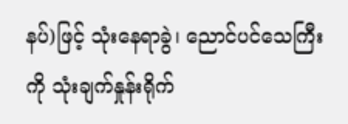နပ်)ဖြင့် သုံးနေရာခွဲ၊ ညောင်ပင်သေကြီးကို သုံးချက်နှုန်းရိုက်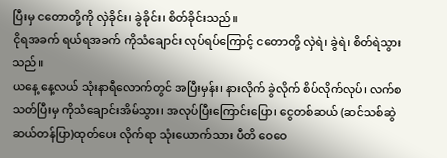ပြီးမှ ငတောတို့ကို လှဲခိုင်း၊ ခွဲခိုင်း၊ စိတ်ခိုင်းသည်။
ငိုရအခက် ရယ်ရအခက် ကိုသံချောင်း လုပ်ရပ်ကြောင့် ငတောတို့ လှဲရဲ၊ ခွဲရဲ၊ စိတ်ရဲသွားသည်။
ယနေ့ နေ့လယ် သုံးနာရီလောက်တွင် အပြီးမှန်း၊ နားလိုက် ခွဲလိုက် စိပ်လိုက်လုပ်၊ လက်စသတ်ပြီးမှ ကိုသံချောင်းအိမ်သွား၊ အလုပ်ပြီးကြောင်းပြော၊ ငွေတစ်ဆယ် (ဆင်သစ်ဆွဲ ဆယ်တန်ပြာ)ထုတ်ပေး လိုက်ရာ သုံးယောက်သား ပီတိ ဝေဝေ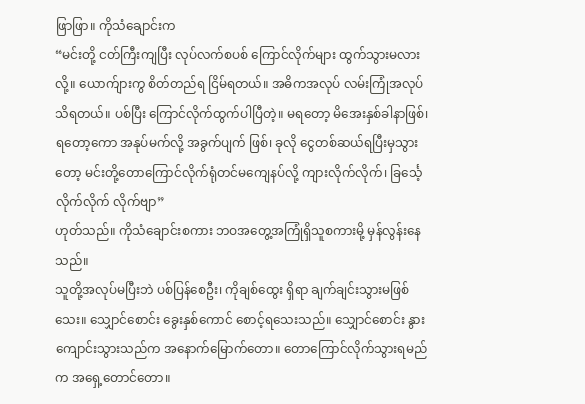ဖြာဖြာ။ ကိုသံချောင်းက
“မင်းတို့ ငတ်ကြီးကျပြီး လုပ်လက်စပစ် ကြောင်လိုက်များ ထွက်သွားမလားလို့။ ယောက်ျားကွ စိတ်တည်ရ ငြိမ်ရတယ်။ အဓိကအလုပ် လမ်းကြုံအလုပ် သိရတယ်။ ပစ်ပြီး ကြောင်လိုက်ထွက်ပါပြီတဲ့။ မရတော့ မိအေးနှစ်ခါနာဖြစ်၊ ရတော့ကော အနုပ်မက်လို့ အခွက်ပျက် ဖြစ်၊ ခုလို ငွေတစ်ဆယ်ရပြီးမှသွားတော့ မင်းတို့တောကြောင်လိုက်ရုံတင်မကျေနပ်လို့ ကျားလိုက်လိုက်၊ ခြင်္သေ့လိုက်လိုက် လိုက်ဗျာ”
ဟုတ်သည်။ ကိုသံချောင်းစကား ဘဝအတွေ့အကြုံရှိသူစကားမို့ မှန်လွန်းနေသည်။
သူတို့အလုပ်မပြီးဘဲ ပစ်ပြန်စေဦး၊ ကိုချစ်ထွေး ရှိရာ ချက်ချင်းသွားမဖြစ်သေး။ သျှောင်စောင်း ခွေးနှစ်ကောင် စောင့်ရသေးသည်။ သျှောင်စောင်း နွားကျောင်းသွားသည်က အနောက်မြောက်တော။ တောကြောင်လိုက်သွားရမည်က အရှေ့တောင်တော။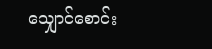သျှောင်စောင်း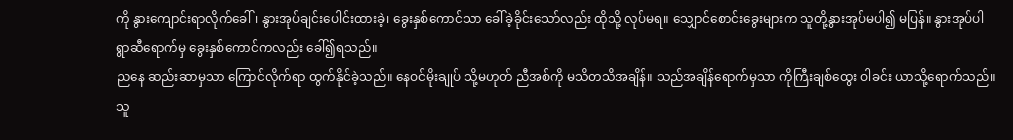ကို နွားကျောင်းရာလိုက်ခေါ်၊ နွားအုပ်ချင်းပေါင်းထားခဲ့၊ ခွေးနှစ်ကောင်သာ ခေါ်ခဲ့ခိုင်းသော်လည်း ထိုသို့ လုပ်မရ။ သျှောင်စောင်းခွေးများက သူတို့နွားအုပ်မပါ၍ မပြန်။ နွားအုပ်ပါ ရွာဆီရောက်မှ ခွေးနှစ်ကောင်ကလည်း ခေါ်၍ရသည်။
ညနေ ဆည်းဆာမှသာ ကြောင်လိုက်ရာ ထွက်နိုင်ခဲ့သည်။ နေဝင်မိုးချုပ် သို့မဟုတ် ညီအစ်ကို မသိတသိအချိန်။ သည်အချိန်ရောက်မှသာ ကိုကြီးချစ်ထွေး ဝါခင်း ယာသို့ရောက်သည်။
သူ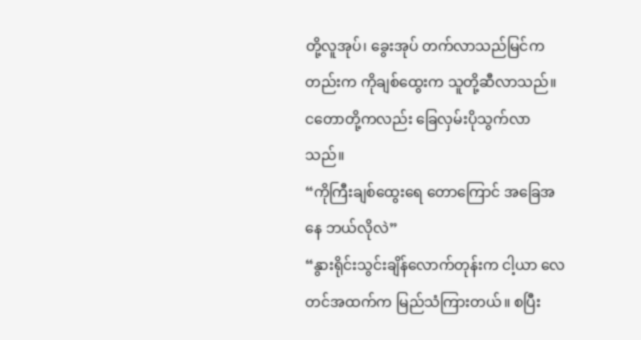တို့လူအုပ်၊ ခွေးအုပ် တက်လာသည်မြင်ကတည်းက ကိုချစ်ထွေးက သူတို့ဆီလာသည်။ ငတောတို့ကလည်း ခြေလှမ်းပိုသွက်လာသည်။
“ကိုကြီးချစ်ထွေးရေ တောကြောင် အခြေအနေ ဘယ်လိုလဲ”
“နွားရိုင်းသွင်းချိန်လောက်တုန်းက ငါ့ယာ လေတင်အထက်က မြည်သံကြားတယ်။ စပြီး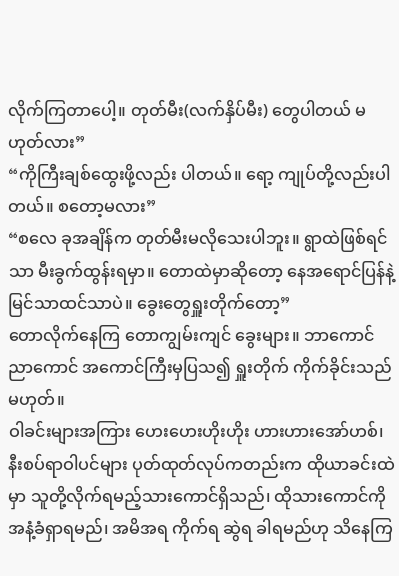လိုက်ကြတာပေါ့။ တုတ်မီး(လက်နှိပ်မီး) တွေပါတယ် မဟုတ်လား”
“ကိုကြီးချစ်ထွေးဖို့လည်း ပါတယ်။ ရော့ ကျုပ်တို့လည်းပါတယ်။ စတော့မလား”
“စလေ ခုအချိန်က တုတ်မီးမလိုသေးပါဘူး။ ရွာထဲဖြစ်ရင်သာ မီးခွက်ထွန်းရမှာ။ တောထဲမှာဆိုတော့ နေအရောင်ပြန်နဲ့ မြင်သာထင်သာပဲ။ ခွေးတွေရှူးတိုက်တော့”
တောလိုက်နေကြ တောကျွမ်းကျင် ခွေးများ။ ဘာကောင် ညာကောင် အကောင်ကြီးမှပြသ၍ ရှူးတိုက် ကိုက်ခိုင်းသည်မဟုတ်။
ဝါခင်းများအကြား ဟေးဟေးဟိုးဟိုး ဟားဟားအော်ဟစ်၊ နီးစပ်ရာဝါပင်များ ပုတ်ထုတ်လုပ်ကတည်းက ထိုယာခင်းထဲမှာ သူတို့လိုက်ရမည့်သားကောင်ရှိသည်၊ ထိုသားကောင်ကို အနံ့ခံရှာရမည်၊ အမိအရ ကိုက်ရ ဆွဲရ ခါရမည်ဟု သိနေကြ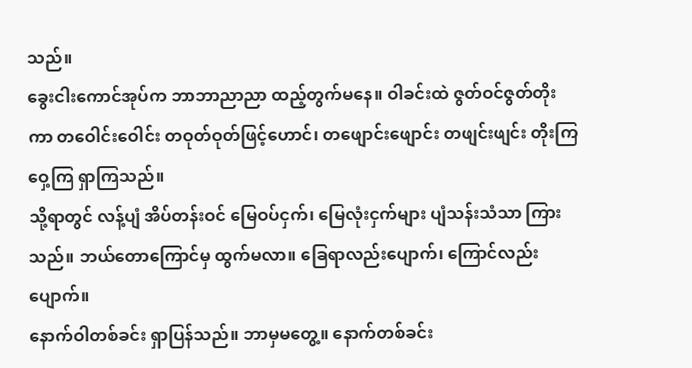သည်။
ခွေးငါးကောင်အုပ်က ဘာဘာညာညာ ထည့်တွက်မနေ။ ဝါခင်းထဲ ဇွတ်ဝင်ဇွတ်တိုးကာ တဝေါင်းဝေါင်း တဝုတ်ဝုတ်ဖြင့်ဟောင်၊ တဖျောင်းဖျောင်း တဖျင်းဖျင်း တိုးကြ ဝှေ့ကြ ရှာကြသည်။
သို့ရာတွင် လန့်ပျံ အိပ်တန်းဝင် မြေဝပ်ငှက်၊ မြေလုံးငှက်များ ပျံသန်းသံသာ ကြားသည်။ ဘယ်တောကြောင်မှ ထွက်မလာ။ ခြေရာလည်းပျောက်၊ ကြောင်လည်းပျောက်။
နောက်ဝါတစ်ခင်း ရှာပြန်သည်။ ဘာမှမတွေ့။ နောက်တစ်ခင်း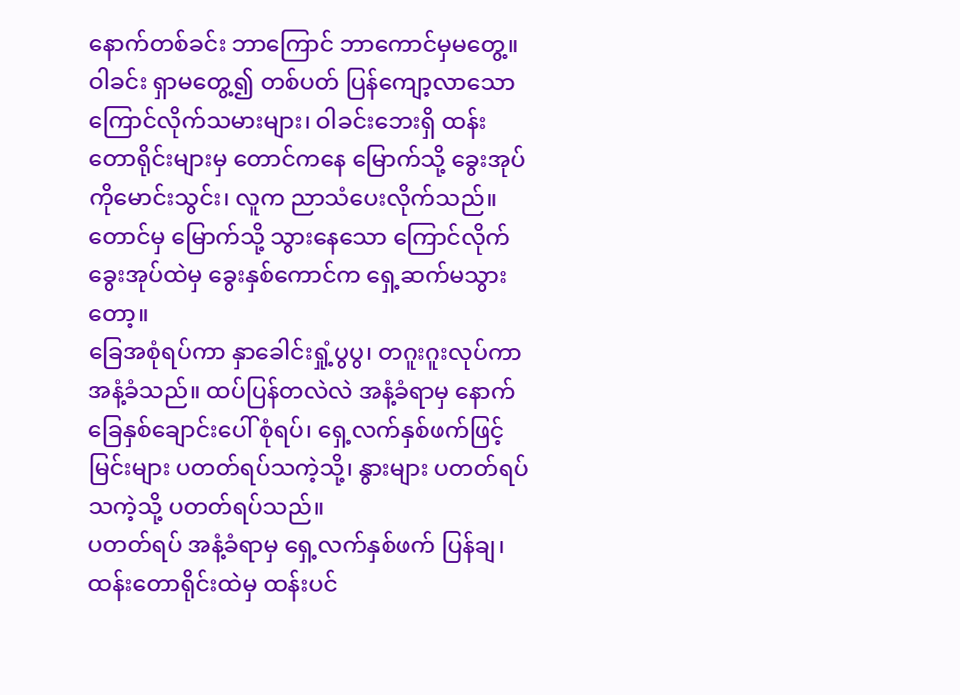နောက်တစ်ခင်း ဘာကြောင် ဘာကောင်မှမတွေ့။
ဝါခင်း ရှာမတွေ့၍ တစ်ပတ် ပြန်ကျော့လာသော ကြောင်လိုက်သမားများ၊ ဝါခင်းဘေးရှိ ထန်းတောရိုင်းများမှ တောင်ကနေ မြောက်သို့ ခွေးအုပ်ကိုမောင်းသွင်း၊ လူက ညာသံပေးလိုက်သည်။
တောင်မှ မြောက်သို့ သွားနေသော ကြောင်လိုက်ခွေးအုပ်ထဲမှ ခွေးနှစ်ကောင်က ရှေ့ဆက်မသွားတော့။
ခြေအစုံရပ်ကာ နှာခေါင်းရှုံ့ပွပွ၊ တဂူးဂူးလုပ်ကာ အနံ့ခံသည်။ ထပ်ပြန်တလဲလဲ အနံ့ခံရာမှ နောက်ခြေနှစ်ချောင်းပေါ် စုံရပ်၊ ရှေ့လက်နှစ်ဖက်ဖြင့် မြင်းများ ပတတ်ရပ်သကဲ့သို့၊ နွားများ ပတတ်ရပ်သကဲ့သို့ ပတတ်ရပ်သည်။
ပတတ်ရပ် အနံ့ခံရာမှ ရှေ့လက်နှစ်ဖက် ပြန်ချ၊ ထန်းတောရိုင်းထဲမှ ထန်းပင်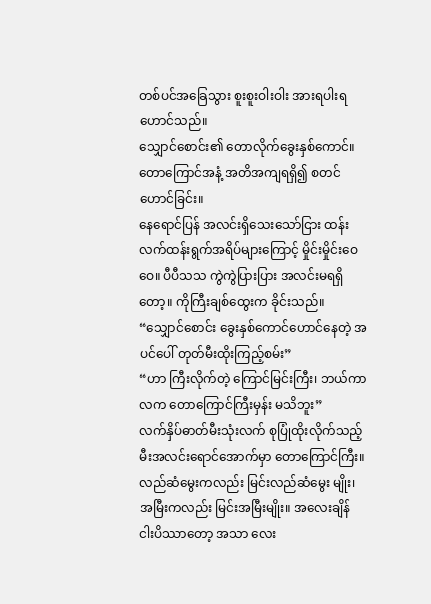တစ်ပင်အခြေသွား စူးစူးဝါးဝါး အားရပါးရ ဟောင်သည်။
သျှောင်စောင်း၏ တောလိုက်ခွေးနှစ်ကောင်။ တောကြောင်အနံ့ အတိအကျရရှိ၍ စတင်ဟောင်ခြင်း။
နေရောင်ပြန် အလင်းရှိသေးသော်ငြား ထန်းလက်ထန်းရွက်အရိပ်များကြောင့် မှိုင်းမှိုင်းဝေဝေ။ ပီပီသသ ကွဲကွဲပြားပြား အလင်းမရရှိတော့။ ကိုကြီးချစ်ထွေးက ခိုင်းသည်။
“သျှောင်စောင်း ခွေးနှစ်ကောင်ဟောင်နေတဲ့ အပင်ပေါ် တုတ်မီးထိုးကြည့်စမ်း”
“ဟာ ကြီးလိုက်တဲ့ ကြောင်မြင်းကြီး၊ ဘယ်ကာလက တောကြောင်ကြီးမှန်း မသိဘူး”
လက်နှိပ်ဓာတ်မီးသုံးလက် စုပြုံထိုးလိုက်သည့် မီးအလင်းရောင်အောက်မှာ တောကြောင်ကြီး။ လည်ဆံမွေးကလည်း မြင်းလည်ဆံမွေး မျိုး၊ အမြီးကလည်း မြင်းအမြီးမျိုး။ အလေးချိန် ငါးပိဿာတော့ အသာ လေး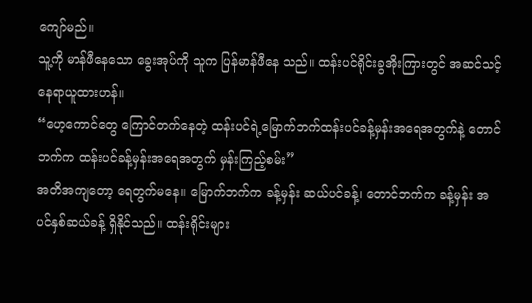ကျော်မည်။
သူ့ကို မာန်ဖီနေသော ခွေးအုပ်ကို သူက ပြန်မာန်ဖီနေ သည်။ ထန်းပင်ရိုင်းခွအိုးကြားတွင် အဆင်သင့် နေရာယူထားဟန်။
“ဟေ့ကောင်တွေ ကြောင်တက်နေတဲ့ ထန်းပင်ရဲ့မြောက်ဘက်ထန်းပင်ခန့်မှန်းအရေအတွက်နဲ့ တောင်ဘက်က ထန်းပင်ခန့်မှန်းအရေအတွက် မှန်းကြည့်စမ်း”
အတိအကျတော့ ရေတွက်မနေ။ မြောက်ဘက်က ခန့်မှန်း ဆယ်ပင်ခန့်၊ တောင်ဘက်က ခန့်မှန်း အပင်နှစ်ဆယ်ခန့် ရှိနိုင်သည်။ ထန်းရိုင်းများ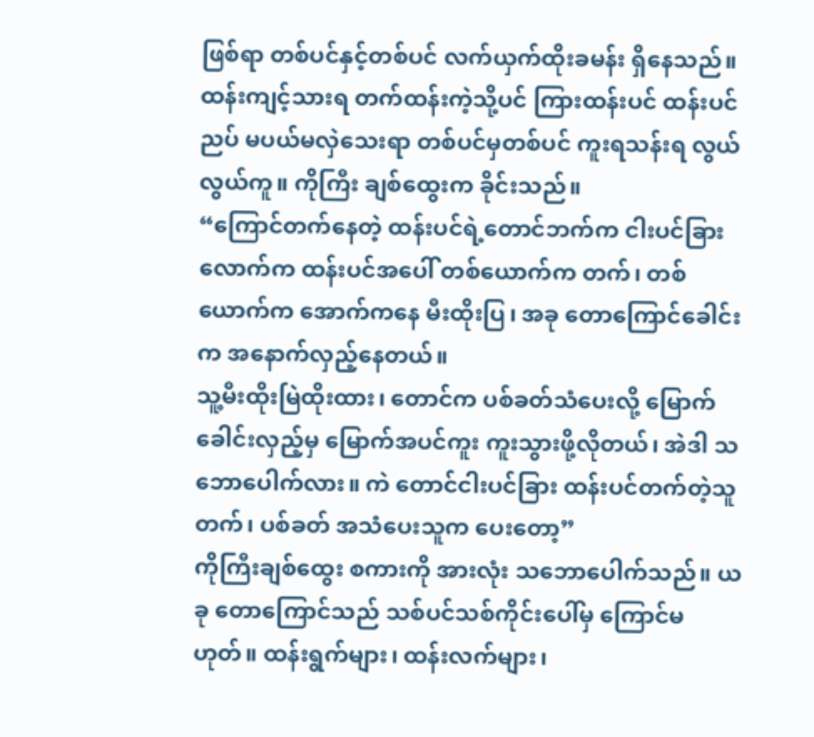ဖြစ်ရာ တစ်ပင်နှင့်တစ်ပင် လက်ယှက်ထိုးခမန်း ရှိနေသည်။ ထန်းကျင့်သားရ တက်ထန်းကဲ့သို့ပင် ကြားထန်းပင် ထန်းပင်ညပ် မပယ်မလှဲသေးရာ တစ်ပင်မှတစ်ပင် ကူးရသန်းရ လွယ်လွယ်ကူ။ ကိုကြီး ချစ်ထွေးက ခိုင်းသည်။
“ကြောင်တက်နေတဲ့ ထန်းပင်ရဲ့တောင်ဘက်က ငါးပင်ခြားလောက်က ထန်းပင်အပေါ် တစ်ယောက်က တက်၊ တစ်ယောက်က အောက်ကနေ မီးထိုးပြ၊ အခု တောကြောင်ခေါင်းက အနောက်လှည့်နေတယ်။
သူ့မီးထိုးမြဲထိုးထား၊ တောင်က ပစ်ခတ်သံပေးလို့ မြောက်ခေါင်းလှည့်မှ မြောက်အပင်ကူး ကူးသွားဖို့လိုတယ်၊ အဲဒါ သဘောပေါက်လား။ ကဲ တောင်ငါးပင်ခြား ထန်းပင်တက်တဲ့သူတက်၊ ပစ်ခတ် အသံပေးသူက ပေးတော့”
ကိုကြီးချစ်ထွေး စကားကို အားလုံး သဘောပေါက်သည်။ ယခု တောကြောင်သည် သစ်ပင်သစ်ကိုင်းပေါ်မှ ကြောင်မဟုတ်။ ထန်းရွက်များ၊ ထန်းလက်များ၊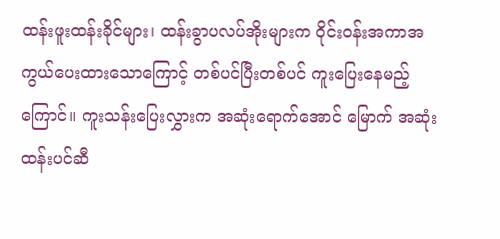ထန်းဖူးထန်းခိုင်များ၊ ထန်းခွာပလပ်အိုးများက ဝိုင်းဝန်းအကာအကွယ်ပေးထားသောကြောင့် တစ်ပင်ပြီးတစ်ပင် ကူးပြေးနေမည့်ကြောင်။ ကူးသန်းပြေးလွှားက အဆုံးရောက်အောင် မြောက် အဆုံး ထန်းပင်ဆီ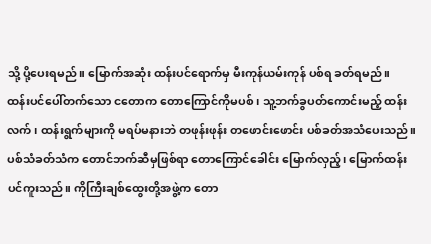သို့ ပို့ပေးရမည်။ မြောက်အဆုံး ထန်းပင်ရောက်မှ မီးကုန်ယမ်းကုန် ပစ်ရ ခတ်ရမည်။
ထန်းပင်ပေါ်တက်သော ငတောက တောကြောင်ကိုမပစ်၊ သူ့ဘက်ခွပတ်ကောင်းမည့် ထန်းလက်၊ ထန်းရွက်များကို မရပ်မနားဘဲ တဖုန်းဖုန်း တဖောင်းဖောင်း ပစ်ခတ်အသံပေးသည်။
ပစ်သံခတ်သံက တောင်ဘက်ဆီမှဖြစ်ရာ တောကြောင်ခေါင်း မြောက်လှည့်၊ မြောက်ထန်းပင်ကူးသည်။ ကိုကြီးချစ်ထွေးတို့အဖွဲ့က တော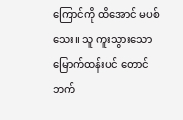ကြောင်ကို ထိအောင် မပစ်သေး။ သူ ကူးသွားသော မြောက်ထန်းပင် တောင်ဘက်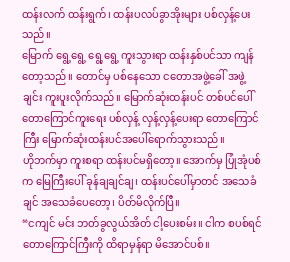ထန်းလက် ထန်းရွက်၊ ထန်းပလပ်ခွာအိုးများ ပစ်လှန့်ပေးသည်။
မြောက် ရွေ့ရွေ့ ရွေ့ရွေ့ ကူးသွားရာ ထန်းနှစ်ပင်သာ ကျန်တော့သည်။ တောင်မှ ပစ်နေသော ငတောအဖွဲ့ခေါ် အဖွဲ့ချင်း ကူးပူးလိုက်သည်။ မြောက်ဆုံးထန်းပင် တစ်ပင်ပေါ် တောကြောင်ကူးရေး ပစ်လှန့် လှန့်လှန့်ပေးရာ တောကြောင်ကြီး မြောက်ဆုံးထန်းပင်အပေါ်ရောက်သွားသည်။
ဟိုဘက်မှာ ကူးစရာ ထန်းပင်မရှိတော့။ အောက်မှ ပြုံအုံပစ်က မြေကြီးပေါ် ခုန်ချချင်ချ၊ ထန်းပင်ပေါ်မှာတင် အသေခံချင် အသေခံပေတော့၊ ပိတ်မိလိုက်ပြီ။
“ငကျင် မင်း ဘတ်ခွလွယ်အိတ် ငါ့ပေးစမ်း။ ငါက စပစ်ရင် တောကြောင်ကြီးကို ထိရာမှန်ရာ မိအောင်ပစ်။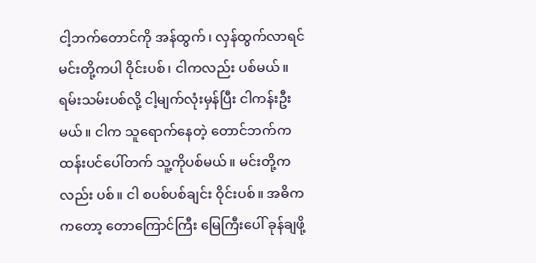ငါ့ဘက်တောင်ကို အန်ထွက်၊ လှန်ထွက်လာရင် မင်းတို့ကပါ ဝိုင်းပစ်၊ ငါကလည်း ပစ်မယ်။ ရမ်းသမ်းပစ်လို့ ငါ့မျက်လုံးမှန်ပြီး ငါကန်းဦးမယ်။ ငါက သူရောက်နေတဲ့ တောင်ဘက်က ထန်းပင်ပေါ်တက် သူ့ကိုပစ်မယ်။ မင်းတို့ကလည်း ပစ်။ ငါ စပစ်ပစ်ချင်း ဝိုင်းပစ်။ အဓိကကတော့ တောကြောင်ကြီး မြေကြီးပေါ် ခုန်ချဖို့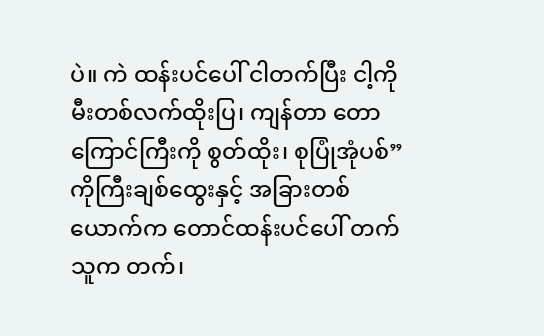ပဲ။ ကဲ ထန်းပင်ပေါ် ငါတက်ပြီး ငါ့ကို မီးတစ်လက်ထိုးပြ၊ ကျန်တာ တောကြောင်ကြီးကို စွတ်ထိုး၊ စုပြုံအုံပစ်”
ကိုကြီးချစ်ထွေးနှင့် အခြားတစ်ယောက်က တောင်ထန်းပင်ပေါ် တက်သူက တက်၊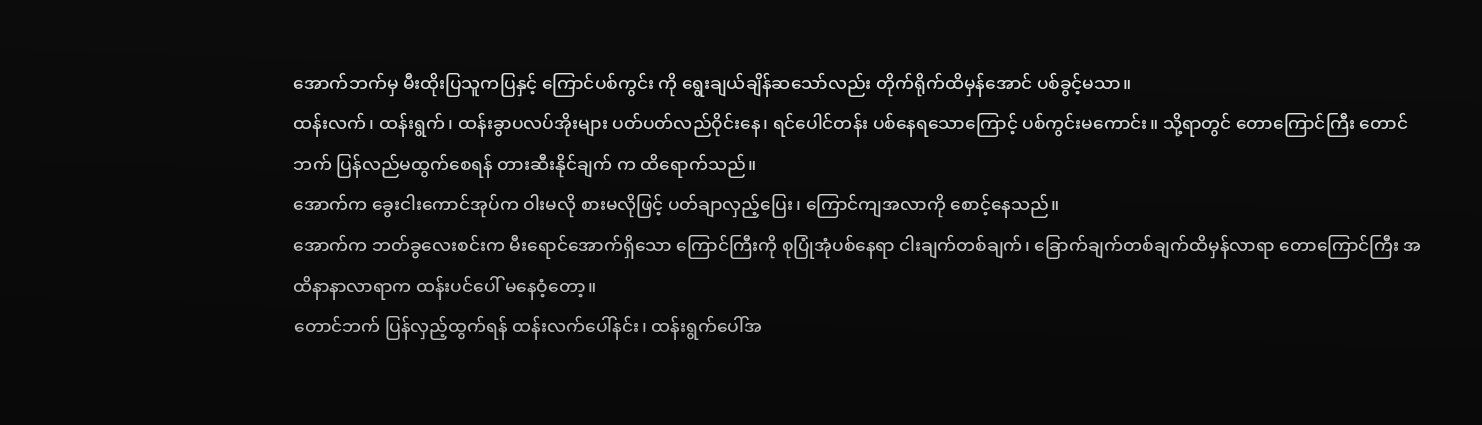အောက်ဘက်မှ မီးထိုးပြသူကပြနှင့် ကြောင်ပစ်ကွင်း ကို ရွေးချယ်ချိန်ဆသော်လည်း တိုက်ရိုက်ထိမှန်အောင် ပစ်ခွင့်မသာ။
ထန်းလက်၊ ထန်းရွက်၊ ထန်းခွာပလပ်အိုးများ ပတ်ပတ်လည်ဝိုင်းနေ၊ ရင်ပေါင်တန်း ပစ်နေရသောကြောင့် ပစ်ကွင်းမကောင်း။ သို့ရာတွင် တောကြောင်ကြီး တောင်ဘက် ပြန်လည်မထွက်စေရန် တားဆီးနိုင်ချက် က ထိရောက်သည်။
အောက်က ခွေးငါးကောင်အုပ်က ဝါးမလို စားမလိုဖြင့် ပတ်ချာလှည့်ပြေး၊ ကြောင်ကျအလာကို စောင့်နေသည်။
အောက်က ဘတ်ခွလေးစင်းက မီးရောင်အောက်ရှိသော ကြောင်ကြီးကို စုပြုံအုံပစ်နေရာ ငါးချက်တစ်ချက်၊ ခြောက်ချက်တစ်ချက်ထိမှန်လာရာ တောကြောင်ကြီး အထိနာနာလာရာက ထန်းပင်ပေါ် မနေဝံ့တော့။
တောင်ဘက် ပြန်လှည့်ထွက်ရန် ထန်းလက်ပေါ်နင်း၊ ထန်းရွက်ပေါ်အ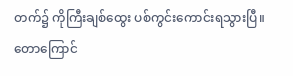တက်၌ ကိုကြီးချစ်ထွေး ပစ်ကွင်းကောင်းရသွားပြီ။
တောကြောင်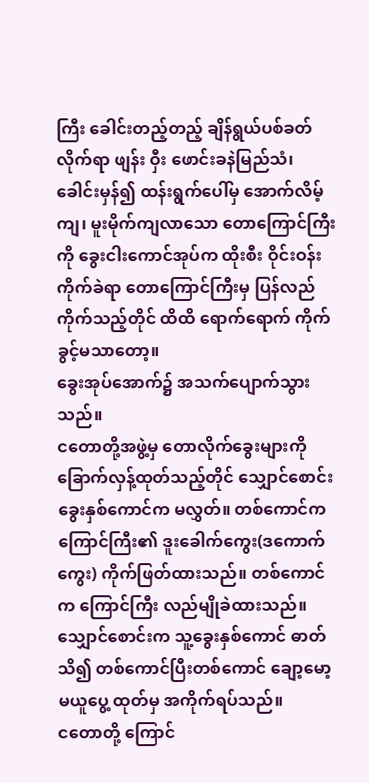ကြီး ခေါင်းတည့်တည့် ချိန်ရွယ်ပစ်ခတ်လိုက်ရာ ဖျန်း ဝှီး ဖောင်းခနဲမြည်သံ၊ ခေါင်းမှန်၍ ထန်းရွက်ပေါ်မှ အောက်လိမ့်ကျ၊ မူးမိုက်ကျလာသော တောကြောင်ကြီးကို ခွေးငါးကောင်အုပ်က ထိုးစီး ဝိုင်းဝန်းကိုက်ခဲရာ တောကြောင်ကြီးမှ ပြန်လည်ကိုက်သည့်တိုင် ထိထိ ရောက်ရောက် ကိုက်ခွင့်မသာတော့။
ခွေးအုပ်အောက်၌ အသက်ပျောက်သွားသည်။
ငတောတို့အဖွဲ့မှ တောလိုက်ခွေးများကို ခြောက်လှန့်ထုတ်သည့်တိုင် သျှောင်စောင်းခွေးနှစ်ကောင်က မလွှတ်။ တစ်ကောင်က ကြောင်ကြီး၏ ဒူးခေါက်ကွေး(ဒကောက်ကွေး) ကိုက်ဖြတ်ထားသည်။ တစ်ကောင်က ကြောင်ကြီး လည်မျိုခဲထားသည်။
သျှောင်စောင်းက သူ့ခွေးနှစ်ကောင် ဓာတ်သိ၍ တစ်ကောင်ပြီးတစ်ကောင် ချော့မော့ မယူပွေ့ ထုတ်မှ အကိုက်ရပ်သည်။
ငတောတို့ ကြောင်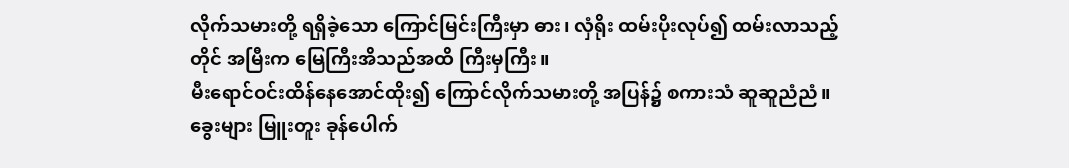လိုက်သမားတို့ ရရှိခဲ့သော ကြောင်မြင်းကြီးမှာ ဓား၊ လှံရိုး ထမ်းပိုးလုပ်၍ ထမ်းလာသည့်တိုင် အမြီးက မြေကြီးအိသည်အထိ ကြီးမှကြီး။
မီးရောင်ဝင်းထိန်နေအောင်ထိုး၍ ကြောင်လိုက်သမားတို့ အပြန်၌ စကားသံ ဆူဆူညံညံ။
ခွေးများ မြူးတူး ခုန်ပေါက်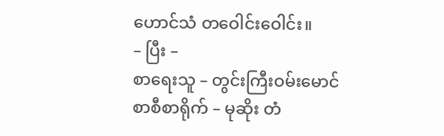ဟောင်သံ တဝေါင်းဝေါင်း။
– ပြီး –
စာရေးသူ – တွင်းကြီးဝမ်းမောင်
စာစီစာရိုက် – မုဆိုး တံ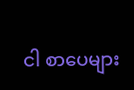ငါ စာပေများ